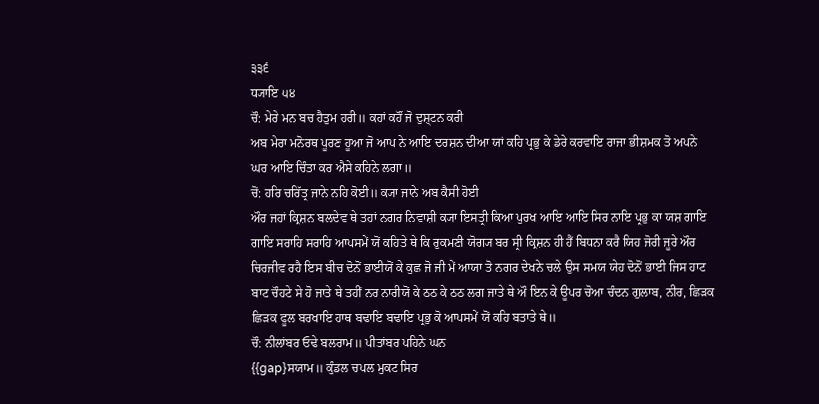੩੩੬
ਧ੍ਯਾਇ ੫੪
ਚੌ: ਮੇਰੇ ਮਨ ਬਚ ਹੈਤੁਮ ਹਰੀ॥ ਕਹਾਂ ਕਹੌਂ ਜੋ ਦੁਸ਼੍ਟਨ ਕਰੀ
ਅਬ ਮੇਰਾ ਮਨੋਰਥ ਪੂਰਣ ਹੂਆ ਜੋ ਆਪ ਨੇ ਆਇ ਦਰਸ਼ਨ ਦੀਆ ਯਾਂ ਕਹਿ ਪ੍ਰਭੁ ਕੇ ਡੇਰੇ ਕਰਵਾਇ ਰਾਜਾ ਭੀਸ਼ਮਕ ਤੋ ਅਪਨੇ ਘਰ ਆਇ ਚਿੰਤਾ ਕਰ ਐਸੇ ਕਹਿਨੇ ਲਗਾ॥
ਚੋਂ: ਹਰਿ ਚਰਿੱਤ੍ਰ ਜਾਨੇ ਨਹਿ ਕੋਈ॥ ਕ੍ਯਾ ਜਾਨੇ ਅਬ ਕੈਸੀ ਹੋਈ
ਔਰ ਜਹਾਂ ਕ੍ਰਿਸ਼ਨ ਬਲਦੇਵ ਥੇ ਤਹਾਂ ਨਗਰ ਨਿਵਾਸ਼ੀ ਕ੍ਯਾ ਇਸਤ੍ਰੀ ਕਿਆ ਪੁਰਖ ਆਇ ਆਇ ਸਿਰ ਨਾਇ ਪ੍ਰਭੁ ਕਾ ਯਸ਼ ਗਾਇ ਗਾਇ ਸਰਾਹਿ ਸਰਾਹਿ ਆਪਸਮੇਂ ਯੋਂ ਕਹਿਤੇ ਥੇ ਕਿ ਰੁਕਮਣੀ ਯੋਗ੍ਯ ਬਰ ਸ੍ਰੀ ਕ੍ਰਿਸ਼ਨ ਹੀ ਹੈਂ ਬਿਧਨਾ ਕਰੈ ਯਿਹ ਜੋਰੀ ਜੂਰੇ ਔਰ ਚਿਰਜੀਵ ਰਹੈ ਇਸ ਬੀਚ ਦੋਨੋਂ ਭਾਈਯੋਂ ਕੇ ਕੁਛ ਜੋ ਜੀ ਮੇਂ ਆਯਾ ਤੋ ਨਗਰ ਦੇਖਨੇ ਚਲੇ ਉਸ ਸਮਯ ਯੇਹ ਦੋਨੋਂ ਭਾਈ ਜਿਸ ਹਾਟ ਬਾਟ ਚੌਹਟੇ ਸੇ ਹੋ ਜਾਤੇ ਥੇ ਤਹੀਂ ਨਰ ਨਾਰੀਯੋਂ ਕੇ ਠਠ ਕੇ ਠਠ ਲਗ ਜਾਤੇ ਥੇ ਔ ਇਨ ਕੇ ਊਪਰ ਚੋਆ ਚੰਦਨ ਗੁਲਾਬ, ਨੀਰ, ਛਿੜਕ ਛਿੜਕ ਫੂਲ ਬਰਖਾਇ ਹਾਥ ਬਢਾਇ ਬਢਾਇ ਪ੍ਰਭੁ ਕੋ ਆਪਸਮੇਂ ਯੋਂ ਕਹਿ ਬਤਾਤੇ ਥੇ॥
ਚੌ: ਨੀਲਾਂਬਰ ਓਢੇ ਬਲਰਾਮ॥ ਪੀਤਾਂਬਰ ਪਹਿਨੇ ਘਨ
{{gap}ਸਯਾਮ॥ ਕੁੰਡਲ ਚਪਲ ਮੁਕਟ ਸਿਰ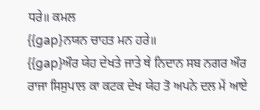ਧਰੇ॥ ਕਮਲ
{{gap}ਨਯਨ ਚਾਹਤ ਮਨ ਹਰੇ॥
{{gap}ਔਰ ਯੇਹ ਦੇਖਤੇ ਜਾਤੇ ਥੇ ਨਿਦਾਨ ਸਬ ਨਗਰ ਔਰ ਰਾਜਾ ਸਿਸੁਪਾਲ ਕਾ ਕਟਕ ਦੇਖ ਯੇਹ ਤੋ ਅਪਨੇ ਦਲ ਮੇਂ ਆਏ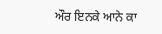ਔਰ ਇਨਕੇ ਆਨੇ ਕਾ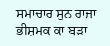ਸਮਾਚਾਰ ਸੁਨ ਰਾਜਾ ਭੀਸ਼ਮਕ ਕਾ ਬੜਾ